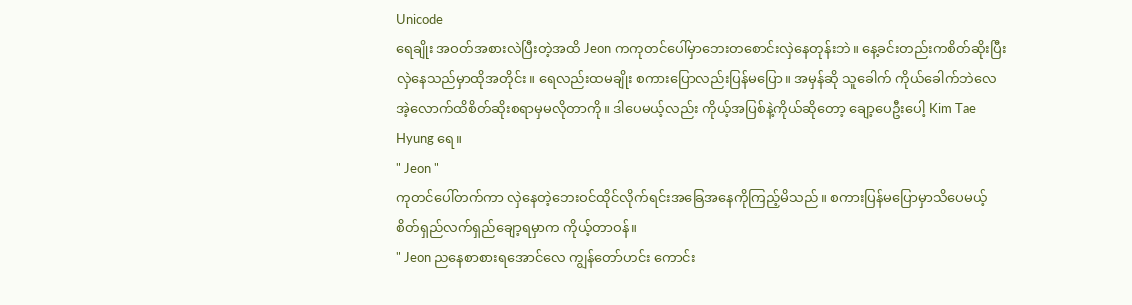Unicode
ရေချိုး အဝတ်အစားလဲပြီးတဲ့အထိ Jeon ကကုတင်ပေါ်မှာဘေးတစောင်းလှဲနေတုန်းဘဲ။ နေ့ခင်းတည်းကစိတ်ဆိုးပြီး လှဲနေသည်မှာထိုအတိုင်း။ ရေလည်းထမချိုး စကားပြောလည်းပြန်မပြော။ အမှန်ဆို သူခေါက် ကိုယ်ခေါက်ဘဲလေ အဲ့လောက်ထိစိတ်ဆိုးစရာမှမလိုတာကို။ ဒါပေမယ့်လည်း ကိုယ့်အပြစ်နဲ့ကိုယ်ဆိုတော့ ချော့ပေဦးပေါ့ Kim Tae Hyung ရေ။
" Jeon "
ကုတင်ပေါ်တက်ကာ လှဲနေတဲ့ဘေးဝင်ထိုင်လိုက်ရင်းအခြေအနေကိုကြည့်မိသည်။ စကားပြန်မပြောမှာသိပေမယ့် စိတ်ရှည်လက်ရှည်ချော့ရမှာက ကိုယ့်တာဝန်။
" Jeon ညနေစာစားရအောင်လေ ကျွန်တော်ဟင်း ကောင်း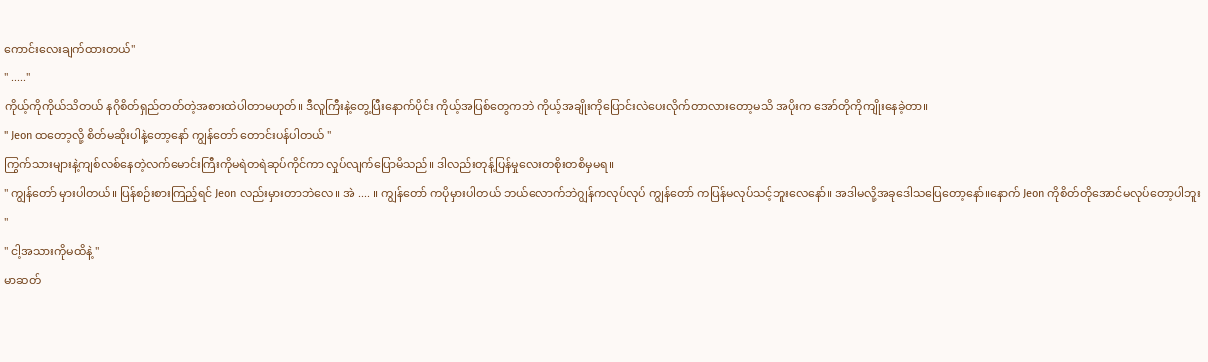ကောင်းလေးချက်ထားတယ်"
" ....."
ကိုယ့်ကိုကိုယ်သိတယ် နဂိုစိတ်ရှည်တတ်တဲ့အစားထဲပါတာမဟုတ်။ ဒီလူကြီးနဲ့တွေ့ပြီးနောက်ပိုင်း ကိုယ့်အပြစ်တွေကဘဲ ကိုယ့်အချိုးကိုပြောင်းလဲပေးလိုက်တာလားတော့မသိ အပိုးက အော်တိုကိုကျိုးနေခဲ့တာ။
" Jeon ထတော့လို့ စိတ်မဆိုးပါနဲ့တော့နော် ကျွန်တော် တောင်းပန်ပါတယ် "
ကြွက်သားများနဲ့ကျစ်လစ်နေတဲ့လက်မောင်းကြီးကိုမရဲတရဲဆုပ်ကိုင်ကာ လှုပ်လျက်ပြောမိသည်။ ဒါလည်းတုန့်ပြန်မှုလေးတစိုးတစိမှမရ။
" ကျွန်တော် မှားပါတယ်။ ပြန်စဉ်းစားကြည့်ရင် Jeon လည်းမှားတာဘဲလေ။ အဲ .... ။ ကျွန်တော် ကပိုမှားပါတယ် ဘယ်လောက်ဘဲဂျွန်ကလုပ်လုပ် ကျွန်တော် ကပြန်မလုပ်သင့်ဘူးလေနော်။ အဒါမလို့အခုဒေါသပြေတော့နော်။နောက် Jeon ကိုစိတ်တိုအောင်မလုပ်တော့ပါဘူး "
" ငါ့အသားကိုမထိနဲ့ "
မာဆတ်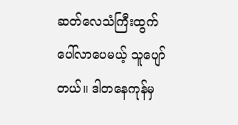ဆတ်လေသံကြီးထွက်ပေါ်လာပေမယ့် သူပျော်တယ်။ ဒါတနေကုန်မှ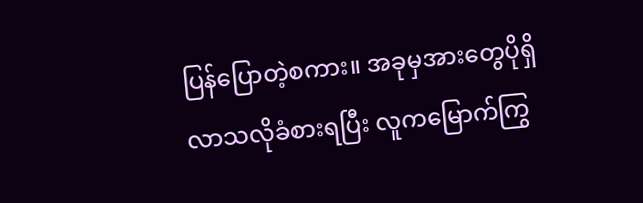ပြန်ပြောတဲ့စကား။ အခုမှအားတွေပိုရှိလာသလိုခံစားရပြီး လူကမြောက်ကြွ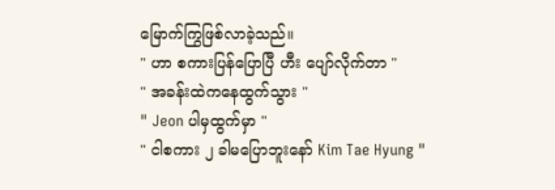မြောက်ကြွဖြစ်လာခဲ့သည်။
" ဟာ စကားပြန်ပြောပြီ ဟီး ပျော်လိုက်တာ "
" အခန်းထဲကနေထွက်သွား "
" Jeon ပါမှထွက်မှာ "
" ငါစကား ၂ ခါမပြောဘူးနော် Kim Tae Hyung "